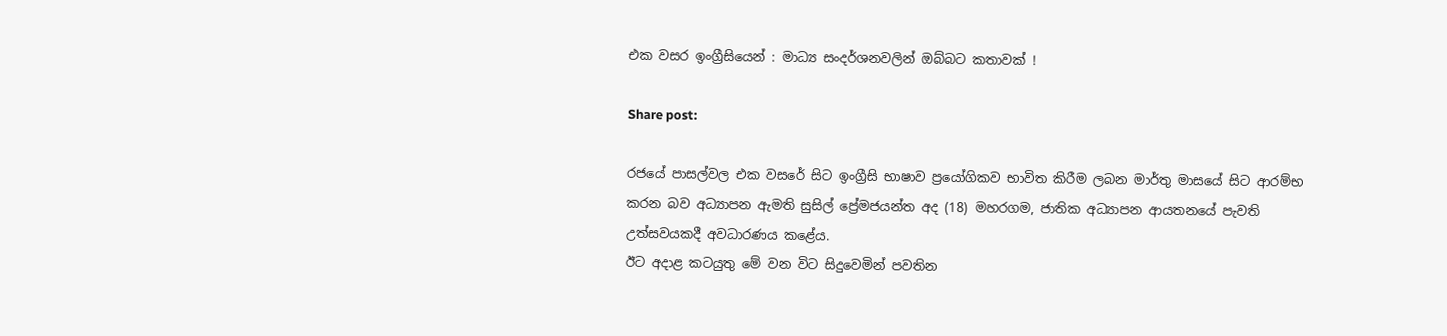එක වසර ඉංග්‍රීසියෙන් : මාධ්‍ය සංදර්ශනවලින් ඔබ්බට කතාවක් !

Share post:

රජයේ පාසල්වල එක වසරේ සිට ඉංග්‍රීසි භාෂාව ප්‍රයෝගිකව භාවිත කිරීම ලබන මාර්තු මාසයේ සිට ආරම්භ කරන බව අධ්‍යාපන ඇමති සුසිල් ප්‍රේමජයන්ත අද (18) මහරගම, ජාතික අධ්‍යාපන ආයතනයේ පැවති උත්සවයකදී අවධාරණය කළේය.
ඊට අදාළ කටයුතු මේ වන විට සිදුවෙමින් පවතින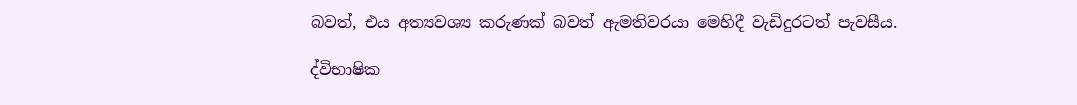බවත්, එය අත්‍යවශ්‍ය කරුණක් බවත් ඇමතිවරයා මෙහිදී වැඩිදුරටත් පැවසීය.

ද්විභාෂික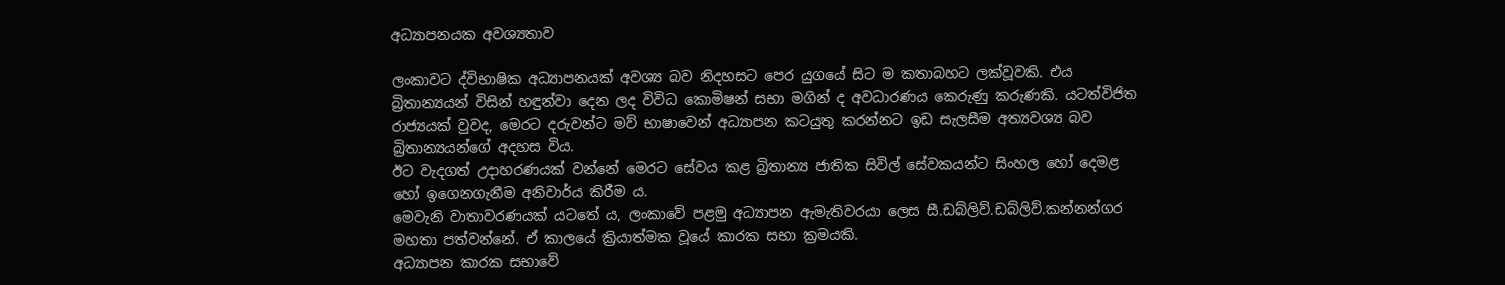අධ්‍යාපනයක අවශ්‍යතාව

ලංකාවට ද්විභාෂික අධ්‍යාපනයක් අවශ්‍ය බව නිදහසට පෙර යුගයේ සිට ම කතාබහට ලක්වූවකි. එය බ්‍රිතාන්‍යයන් විසින් හඳුන්වා දෙන ලද විවිධ කොමිෂන් සභා මගින් ද අවධාරණය කෙරුණු කරුණකි. යටත්විජිත රාජ්‍යයක් වුවද, මෙරට දරුවන්ට මව් භාෂාවෙන් අධ්‍යාපන කටයුතු කරන්නට ඉඩ සැලසීම අත්‍යවශ්‍ය බව බ්‍රිතාන්‍යයන්ගේ අදහස විය.
ඊට වැදගත් උදාහරණයක් වන්නේ මෙරට සේවය කළ බ්‍රිතාන්‍ය ජාතික සිවිල් සේවකයන්ට සිංහල හෝ දෙමළ හෝ ඉගෙනගැනීම අනිවාර්ය කිරීම ය.
මෙවැනි වාතාවරණයක් යටතේ ය, ලංකාවේ පළමු අධ්‍යාපන ඇමැතිවරයා ලෙස සී.ඩබ්ලිව්.ඩබ්ලිව්.කන්නන්ගර මහතා පත්වන්නේ. ඒ කාලයේ ක්‍රියාත්මක වූයේ කාරක සභා ක්‍රමයකි.
අධ්‍යාපන කාරක සභාවේ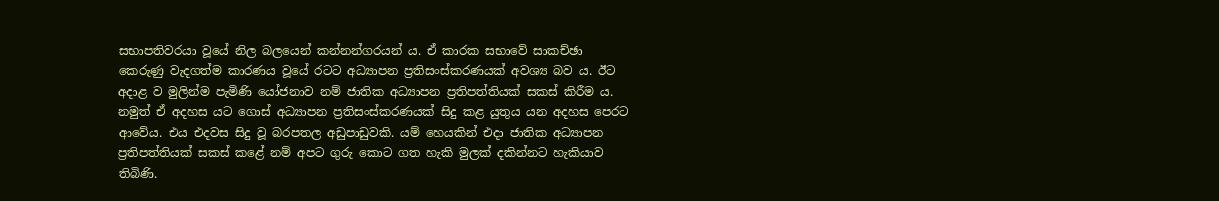සභාපතිවරයා වූයේ නිල බලයෙන් කන්නන්ගරයන් ය. ඒ කාරක සභාවේ සාකච්ඡා කෙරුණු වැදගත්ම කාරණය වූයේ රටට අධ්‍යාපන ප්‍රතිසංස්කරණයක් අවශ්‍ය බව ය. ඊට අදාළ ව මුලින්ම පැමිණි යෝජනාව නම් ජාතික අධ්‍යාපන ප්‍රතිපත්තියක් සකස් කිරීම ය. නමුත් ඒ අදහස යට ගොස් අධ්‍යාපන ප්‍රතිසංස්කරණයක් සිදු කළ යුතුය යන අදහස පෙරට ආවේය. එය එදවස සිදු වූ බරපතල අඩුපාඩුවකි. යම් හෙයකින් එදා ජාතික අධ්‍යාපන ප්‍රතිපත්තියක් සකස් කළේ නම් අපට ගුරු කොට ගත හැකි මුලක් දකින්නට හැකියාව තිබිණි.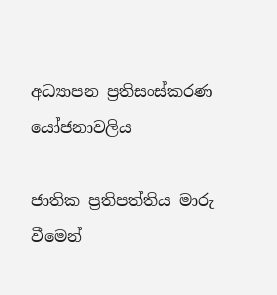අධ්‍යාපන ප්‍රතිසංස්කරණ යෝජනාවලිය

ජාතික ප්‍රතිපත්තිය මාරු වීමෙන්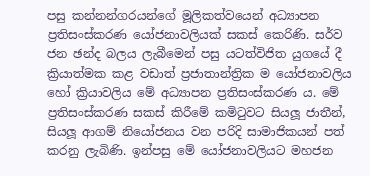පසු කන්නන්ගරයන්ගේ මූලිකත්වයෙන් අධ්‍යාපන ප්‍රතිසංස්කරණ යෝජනාවලියක් සකස් කෙරිණි. සර්ව ජන ඡන්ද බලය ලැබීමෙන් පසු යටත්විජිත යුගයේ දී ක්‍රියාත්මක කළ වඩාත් ප්‍රජාතාන්ත්‍රික ම යෝජනාවලිය හෝ ක්‍රියාවලිය මේ අධ්‍යාපන ප්‍රතිසංස්කරණ ය. මේ ප්‍රතිසංස්කරණ සකස් කිරීමේ කමිටුවට සියලූ ජාතීන්, සියලූ ආගම් නියෝජනය වන පරිදි සාමාජිකයන් පත් කරනු ලැබිණි. ඉන්පසු මේ යෝජනාවලියට මහජන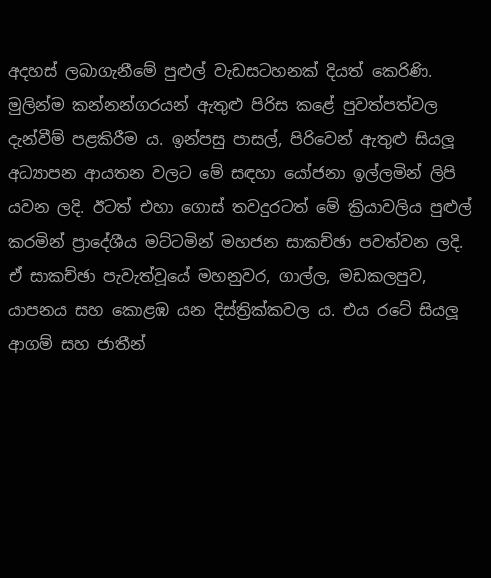අදහස් ලබාගැනීමේ පුළුල් වැඩසටහනක් දියත් කෙරිණි.
මුලින්ම කන්නන්ගරයන් ඇතුළු පිරිස කළේ පුවත්පත්වල දැන්වීම් පළකිරීම ය. ඉන්පසු පාසල්, පිරිවෙන් ඇතුළු සියලූ අධ්‍යාපන ආයතන වලට මේ සඳහා යෝජනා ඉල්ලමින් ලිපි යවන ලදි. ඊටත් එහා ගොස් තවදුරටත් මේ ක්‍රියාවලිය පුළුල් කරමින් ප්‍රාදේශීය මට්ටමින් මහජන සාකච්ඡා පවත්වන ලදි. ඒ සාකච්ඡා පැවැත්වූයේ මහනුවර, ගාල්ල, මඩකලපුව, යාපනය සහ කොළඹ යන දිස්ත්‍රික්කවල ය. එය රටේ සියලූ ආගම් සහ ජාතීන්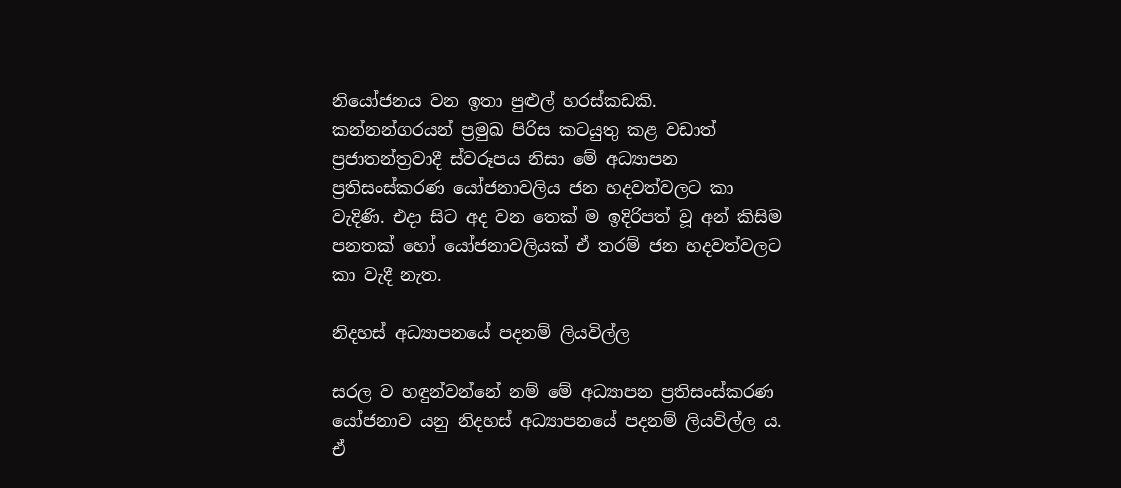නියෝජනය වන ඉතා පුළුල් හරස්කඩකි.
කන්නන්ගරයන් ප්‍රමුඛ පිරිස කටයුතු කළ වඩාත් ප්‍රජාතන්ත්‍රවාදී ස්වරූපය නිසා මේ අධ්‍යාපන ප්‍රතිසංස්කරණ යෝජනාවලිය ජන හදවත්වලට කා වැදිණි. එදා සිට අද වන තෙක් ම ඉදිරිපත් වූ අන් කිසිම පනතක් හෝ යෝජනාවලියක් ඒ තරම් ජන හදවත්වලට කා වැදී නැත.

නිදහස් අධ්‍යාපනයේ පදනම් ලියවිල්ල

සරල ව හඳුන්වන්නේ නම් මේ අධ්‍යාපන ප්‍රතිසංස්කරණ යෝජනාව යනු නිදහස් අධ්‍යාපනයේ පදනම් ලියවිල්ල ය. ඒ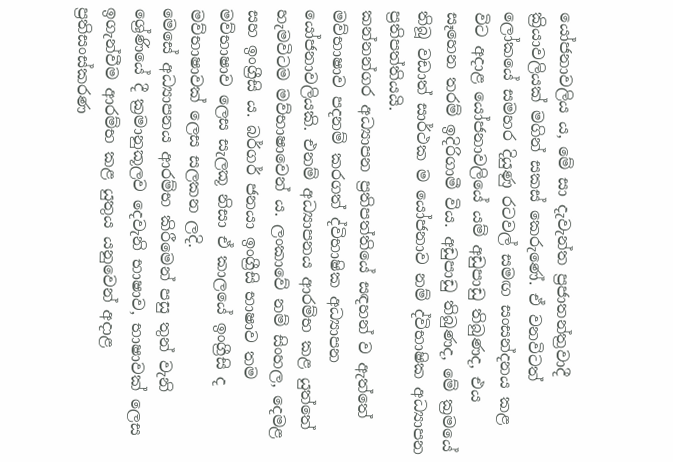යෝජනාවලිය ය, මේ සා දැවැන්ත ප්‍රජාතන්ත්‍රවාදී ක්‍රියාවලියක් මගින් සකස් කෙරුණේ. ඒ වනවිටත් ලෝකයේ සමහර දියුණු රටවල් සමඟ සංසන්දනය කළ විට අදාළ යෝජනාවලියේ යම් අඩුපාඩු තිබුණද, එය සෑහෙන තරම් ඉදිරිගාමී විය. අඩුපාඩු තිබුණද, මේ ක්‍රමයේ තිබූ වඩාත් සාර්ථක ම යෝජනාව නම් ද්විභාෂික අධ්‍යාපන ප්‍රතිපත්තියයි.
කන්නන්ගර අධ්‍යාපන ප්‍රතිපත්තියේ සඳහන් ව ඇත්තේ මව්භාෂාව පදනම් කරගත් ද්විභාෂික අධ්‍යාපන යෝජනාවලියකි. එනම් අධ්‍යාපනය ආරම්භ කළ යුත්තේ හැමවිටම මව්භාෂාවෙන් ය. ලංකාවේ නම් සිංහල, දෙමළ සහ ඉංග්‍රීසි ය. බර්ගර් ජනයා ඉංග්‍රීසි භාෂාව තම මව්භාෂාව ලෙස සැලකූ නිසා ඒ කාලයේ ඉංග්‍රීසි ද මව්භාෂාවක් ලෙස සලකන ලදි.
මෙසේ අධ්‍යාපනය ආරම්භ කිරීමෙන් පසු තුන් වැනි ශ්‍රේණියේ දී ක්‍රමානුකූලව දෙවැනි භාෂාව, භාෂාවක් ලෙස ඉගැන්වීම ආරම්භ කළ යුතුය යනුවෙන් අදාළ ප්‍රතිසංස්කරණ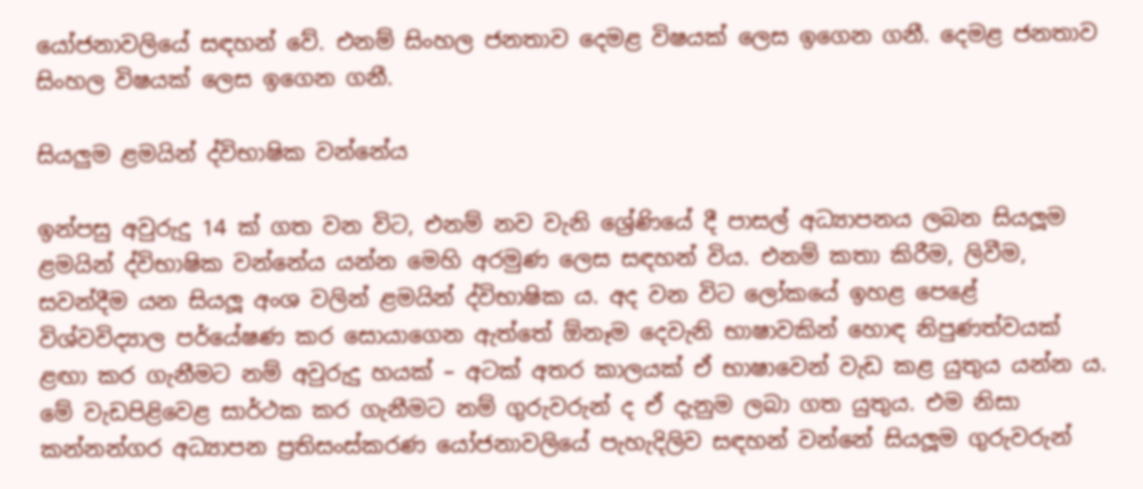යෝජනාවලියේ සඳහන් වේ. එනම් සිංහල ජනතාව දෙමළ විෂයක් ලෙස ඉගෙන ගනී. දෙමළ ජනතාව සිංහල විෂයක් ලෙස ඉගෙන ගනී.

සියලුම ළමයින් ද්විභාෂික වන්නේය

ඉන්පසු අවුරුදු 14 ක් ගත වන විට, එනම් නව වැනි ශ්‍රේණියේ දී පාසල් අධ්‍යාපනය ලබන සියලූම ළමයින් ද්විභාෂික වන්නේය යන්න මෙහි අරමුණ ලෙස සඳහන් විය. එනම් කතා කිරීම, ලිවීම, සවන්දීම යන සියලූ අංශ වලින් ළමයින් ද්විභාෂික ය. අද වන විට ලෝකයේ ඉහළ පෙළේ විශ්වවිද්‍යාල පර්යේෂණ කර සොයාගෙන ඇත්තේ ඕනෑම දෙවැනි භාෂාවකින් හොඳ නිපුණත්වයක් ළඟා කර ගැනීමට නම් අවුරුදු හයක් – අටක් අතර කාලයක් ඒ භාෂාවෙන් වැඩ කළ යුතුය යන්න ය.
මේ වැඩපිළිවෙළ සාර්ථක කර ගැනීමට නම් ගුරුවරුන් ද ඒ දැනුම ලබා ගත යුතුය. එම නිසා කන්නන්ගර අධ්‍යාපන ප්‍රතිසංස්කරණ යෝජනාවලියේ පැහැදිලිව සඳහන් වන්නේ සියලූම ගුරුවරුන්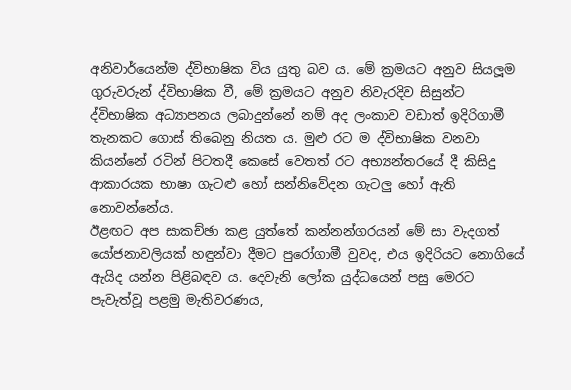අනිවාර්යෙන්ම ද්විභාෂික විය යුතු බව ය. මේ ක්‍රමයට අනුව සියලූම ගුරුවරුන් ද්විභාෂික වී, මේ ක්‍රමයට අනුව නිවැරදිව සිසුන්ට ද්විභාෂික අධ්‍යාපනය ලබාදුන්නේ නම් අද ලංකාව වඩාත් ඉදිරිගාමී තැනකට ගොස් තිබෙනු නියත ය. මුළු රට ම ද්විභාෂික වනවා කියන්නේ රටින් පිටතදී කෙසේ වෙතත් රට අභ්‍යන්තරයේ දී කිසිදු ආකාරයක භාෂා ගැටළු හෝ සන්නිවේදන ගැටලු හෝ ඇති නොවන්නේය.
ඊළඟට අප සාකච්ඡා කළ යුත්තේ කන්නන්ගරයන් මේ සා වැදගත් යෝජනාවලියක් හඳුන්වා දීමට පුරෝගාමී වුවද, එය ඉදිරියට නොගියේ ඇයිද යන්න පිළිබඳව ය. දෙවැනි ලෝක යුද්ධයෙන් පසු මෙරට පැවැත්වූ පළමු මැතිවරණය,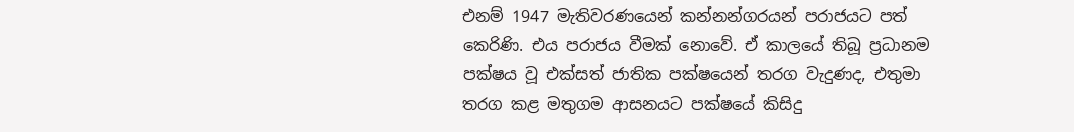එනම් 1947 මැතිවරණයෙන් කන්නන්ගරයන් පරාජයට පත් කෙරිණි. එය පරාජය වීමක් නොවේ. ඒ කාලයේ තිබූ ප්‍රධානම පක්ෂය වූ එක්සත් ජාතික පක්ෂයෙන් තරග වැදුණද, එතුමා තරග කළ මතුගම ආසනයට පක්ෂයේ කිසිදු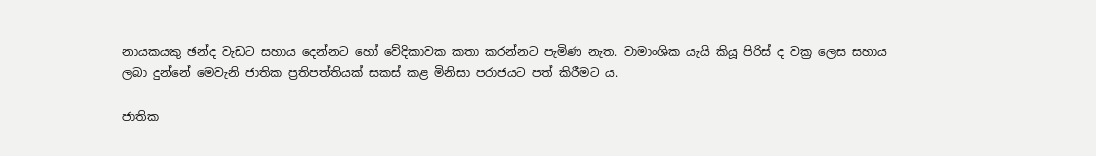නායකයකු ඡන්ද වැඩට සහාය දෙන්නට හෝ වේදිකාවක කතා කරන්නට පැමිණ නැත. වාමාංශික යැයි කියූ පිරිස් ද වක්‍ර ලෙස සහාය ලබා දුන්නේ මෙවැනි ජාතික ප්‍රතිපත්තියක් සකස් කළ මිනිසා පරාජයට පත් කිරීමට ය.

ජාතික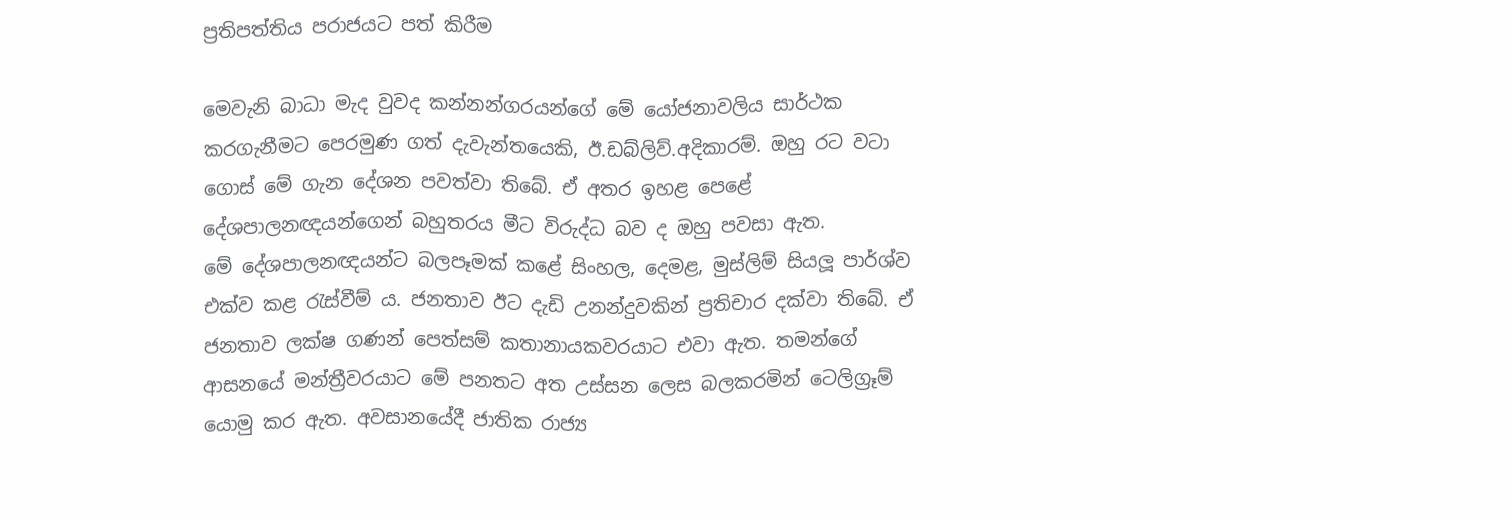ප්‍රතිපත්තිය පරාජයට පත් කිරීම

මෙවැනි බාධා මැද වුවද කන්නන්ගරයන්ගේ මේ යෝජනාවලිය සාර්ථක කරගැනීමට පෙරමුණ ගත් දැවැන්තයෙකි, ඊ.ඩබ්ලිව්.අදිකාරම්. ඔහු රට වටා ගොස් මේ ගැන දේශන පවත්වා තිබේ. ඒ අතර ඉහළ පෙළේ දේශපාලනඥයන්ගෙන් බහුතරය මීට විරුද්ධ බව ද ඔහු පවසා ඇත.
මේ දේශපාලනඥයන්ට බලපෑමක් කළේ සිංහල, දෙමළ, මුස්ලිම් සියලූ පාර්ශ්ව එක්ව කළ රැස්වීම් ය. ජනතාව ඊට දැඩි උනන්දුවකින් ප්‍රතිචාර දක්වා තිබේ. ඒ ජනතාව ලක්ෂ ගණන් පෙත්සම් කතානායකවරයාට එවා ඇත. තමන්ගේ ආසනයේ මන්ත්‍රීවරයාට මේ පනතට අත උස්සන ලෙස බලකරමින් ටෙලිග්‍රෑම් යොමු කර ඇත. අවසානයේදී ජාතික රාජ්‍ය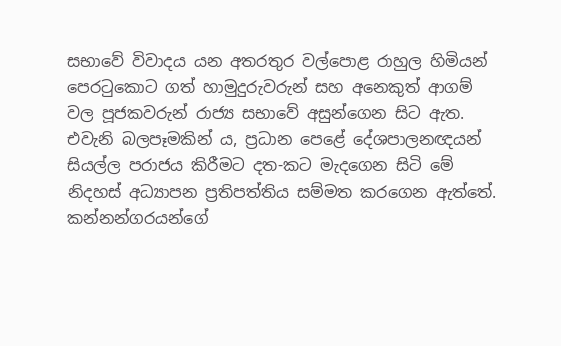සභාවේ විවාදය යන අතරතුර වල්පොළ රාහුල හිමියන් පෙරටුකොට ගත් හාමුදුරුවරුන් සහ අනෙකුත් ආගම් වල පූජකවරුන් රාජ්‍ය සභාවේ අසුන්ගෙන සිට ඇත. එවැනි බලපෑමකින් ය, ප්‍රධාන පෙළේ දේශපාලනඥයන් සියල්ල පරාජය කිරීමට දත-කට මැදගෙන සිටි මේ නිදහස් අධ්‍යාපන ප්‍රතිපත්තිය සම්මත කරගෙන ඇත්තේ.
කන්නන්ගරයන්ගේ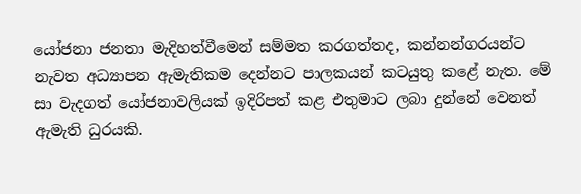යෝජනා ජනතා මැදිහත්වීමෙන් සම්මත කරගත්තද, කන්නන්ගරයන්ට නැවත අධ්‍යාපන ඇමැතිකම දෙන්නට පාලකයන් කටයුතු කළේ නැත. මේ සා වැදගත් යෝජනාවලියක් ඉදිරිපත් කළ එතුමාට ලබා දුන්නේ වෙනත් ඇමැති ධුරයකි.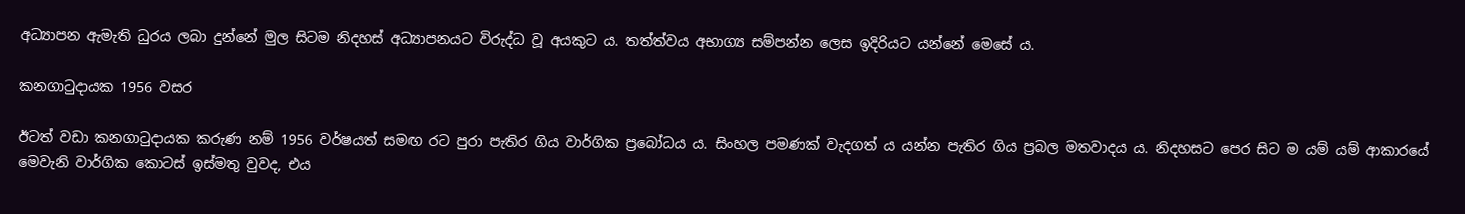අධ්‍යාපන ඇමැති ධුරය ලබා දුන්නේ මුල සිටම නිදහස් අධ්‍යාපනයට විරුද්ධ වූ අයකුට ය. තත්ත්වය අභාග්‍ය සම්පන්න ලෙස ඉදිරියට යන්නේ මෙසේ ය.

කනගාටුදායක 1956 වසර

ඊටත් වඩා කනගාටුදායක කරුණ නම් 1956 වර්ෂයත් සමඟ රට පුරා පැතිර ගිය වාර්ගික ප්‍රබෝධය ය. සිංහල පමණක් වැදගත් ය යන්න පැතිර ගිය ප්‍රබල මතවාදය ය. නිදහසට පෙර සිට ම යම් යම් ආකාරයේ මෙවැනි වාර්ගික කොටස් ඉස්මතු වුවද, එය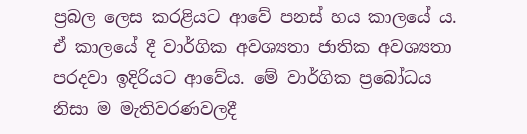ප්‍රබල ලෙස කරළියට ආවේ පනස් හය කාලයේ ය. ඒ කාලයේ දී වාර්ගික අවශ්‍යතා ජාතික අවශ්‍යතා පරදවා ඉදිරියට ආවේය. මේ වාර්ගික ප්‍රබෝධය නිසා ම මැතිවරණවලදී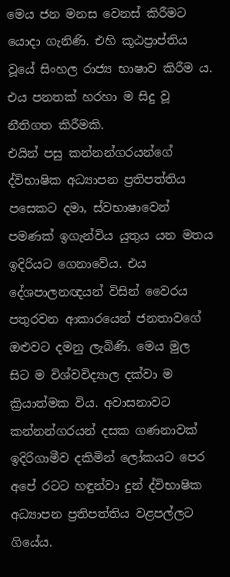මෙය ජන මනස වෙනස් කිරීමට යොදා ගැනිණි. එහි කූඨප්‍රාප්තිය වූයේ සිංහල රාජ්‍ය භාෂාව කිරීම ය. එය පනතක් හරහා ම සිදු වූ නීතිගත කිරීමකි.
එයින් පසු කන්නන්ගරයන්ගේ ද්විභාෂික අධ්‍යාපන ප්‍රතිපත්තිය පසෙකට දමා, ස්වභාෂාවෙන් පමණක් ඉගැන්විය යුතුය යන මතය ඉදිරියට ගෙනාවේය. එය දේශපාලනඥයන් විසින් වෛරය පතුරවන ආකාරයෙන් ජනතාවගේ ඔළුවට දමනු ලැබිණි. මෙය මුල සිට ම විශ්වවිද්‍යාල දක්වා ම ක්‍රියාත්මක විය. අවාසනාවට කන්නන්ගරයන් දසක ගණනාවක් ඉදිරිගාමීව දකිමින් ලෝකයට පෙර අපේ රටට හඳුන්වා දුන් ද්විභාෂික අධ්‍යාපන ප්‍රතිපත්තිය වළපල්ලට ගියේය.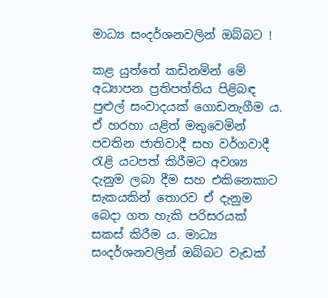මාධ්‍ය සංදර්ශනවලින් ඔබ්බට !

කළ යුත්තේ කඩිනමින් මේ අධ්‍යාපන ප්‍රතිපත්තිය පිළිබඳ පුළුල් සංවාදයක් ගොඩනැගීම ය. ඒ හරහා යළිත් මතුවෙමින් පවතින ජාතිවාදී සහ වර්ගවාදී රැළි යටපත් කිරීමට අවශ්‍ය දැනුම ලබා දීම සහ එකිනෙකාට සැකයකින් තොරව ඒ දැනුම බෙදා ගත හැකි පරිසරයක් සකස් කිරීම ය. මාධ්‍ය සංදර්ශනවලින් ඔබ්බට වැඩක්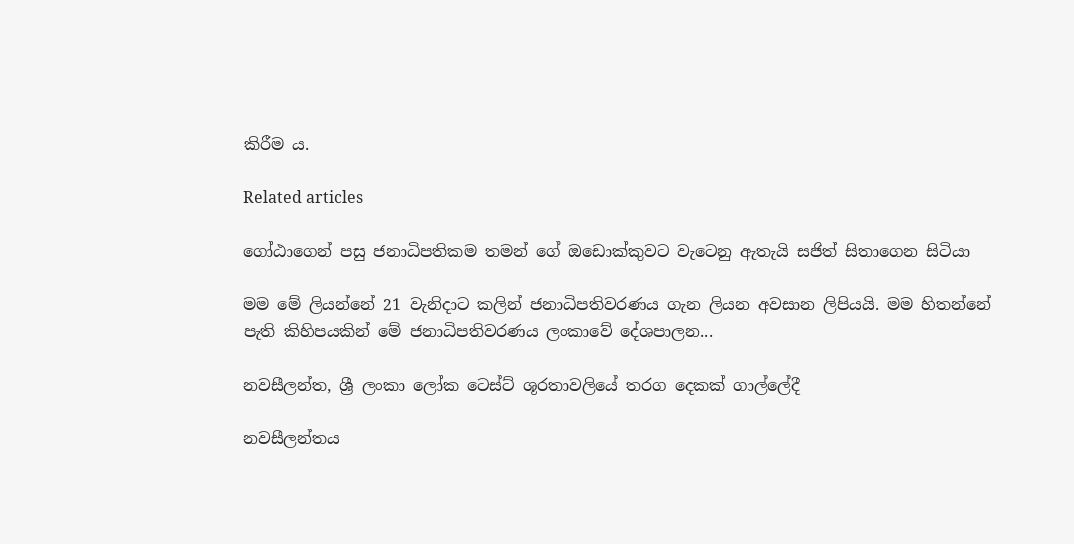කිරීම ය.

Related articles

ගෝඨාගෙන් පසු ජනාධිපතිකම තමන් ගේ ඔඩොක්කුවට වැටෙනු ඇතැයි සජිත් සිතාගෙන සිටියා

මම මේ ලියන්නේ 21 වැනිදාට කලින් ජනාධිපතිවරණය ගැන ලියන අවසාන ලිපියයි. මම හිතන්නේ පැති කිහිපයකින් මේ ජනාධිපතිවරණය ලංකාවේ දේශපාලන...

නවසීලන්ත, ශ්‍රී ලංකා ලෝක ටෙස්ට් ශූරතාවලියේ තරග දෙකක් ගාල්ලේදී

නවසීලන්තය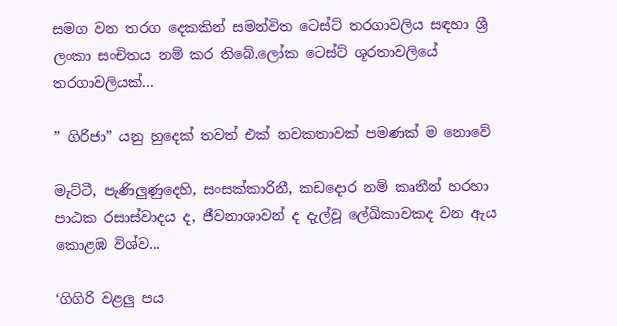සමග වන තරග දෙකකින් සමන්විත ටෙස්ට් තරගාවලිය සඳහා ශ්‍රී ලංකා සංචිතය නම් කර තිබේ.ලෝක ටෙස්ට් ශූරතාවලියේ තරගාවලියක්...

” ගිරිජා” යනු හුදෙක් තවත් එක් නවකතාවක් පමණක් ම නොවේ

මැට්ටී, පැණිලුණුදෙහි, සංසක්කාරිනී, කඩදොර නම් කෘතීන් හරහා පාඨක රසාස්වාදය ද, ජීවනාශාවන් ද දැල්වූ ලේඛිකාවකද වන ඇය කොළඹ විශ්ව...

‘ගිගිරි වළලු පය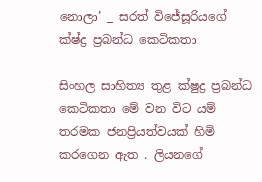නොලා’ _ සරත් විජේසූරියගේ ක්ෂ්ද්‍ර ප්‍රබන්ධ කෙටිකතා

සිංහල සාහිත්‍ය තුළ ක්ෂුද්‍ර ප්‍රබන්ධ කෙටිකතා මේ වන විට යම් තරමක ජනප්‍රියත්වයක් හිමි කරගෙන ඇත . ලියනගේ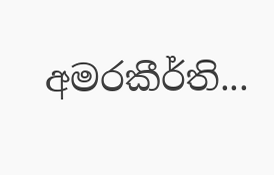අමරකීර්ති...